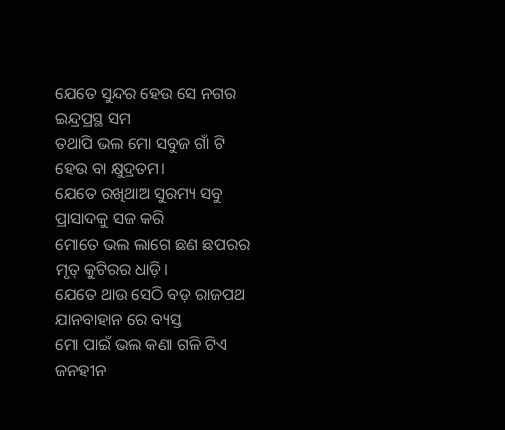ଯେତେ ସୁନ୍ଦର ହେଉ ସେ ନଗର
ଇନ୍ଦ୍ରପ୍ରସ୍ଥ ସମ
ତଥାପି ଭଲ ମୋ ସବୁଜ ଗାଁ ଟି
ହେଉ ବା କ୍ଷୁଦ୍ରତମ।
ଯେତେ ରଖିଥାଅ ସୁରମ୍ୟ ସବୁ
ପ୍ରାସାଦକୁ ସଜ କରି
ମୋତେ ଭଲ ଲାଗେ ଛଣ ଛପରର
ମୃତ୍ କୁଟିରର ଧାଡ଼ି।
ଯେତେ ଥାଉ ସେଠି ବଡ଼ ରାଜପଥ
ଯାନବାହାନ ରେ ବ୍ୟସ୍ତ
ମୋ ପାଇଁ ଭଲ କଣା ଗଳି ଟିଏ
ଜନହୀନ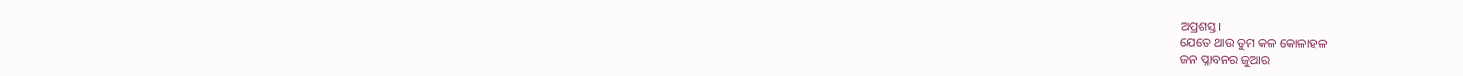ଅପ୍ରଶସ୍ତ।
ଯେତେ ଥାଉ ତୁମ କଳ କୋଳାହଳ
ଜନ ପ୍ଳାବନର ଜୁଆର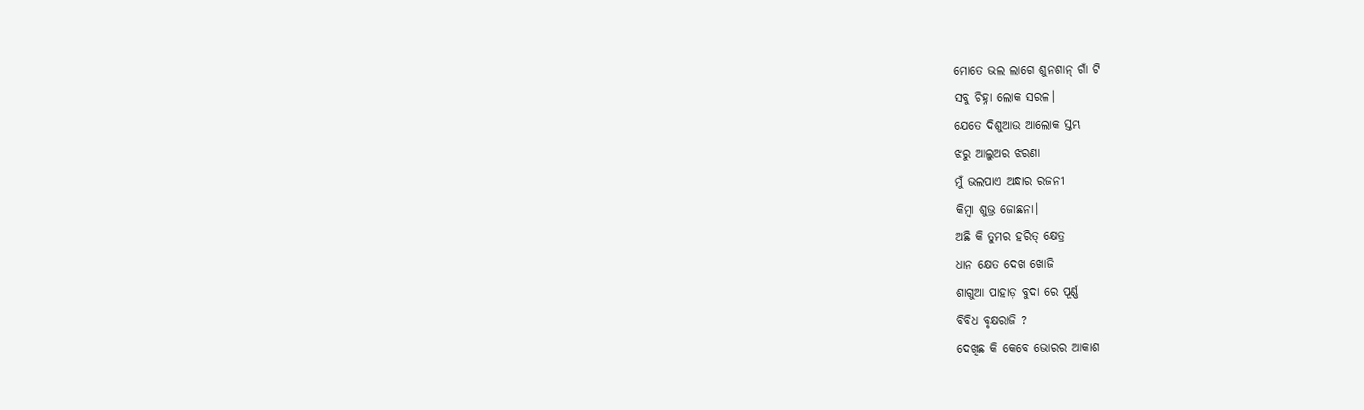ମୋତେ ଭଲ ଲାଗେ ଶୁନଶାନ୍ ଗାଁ ଟି
ସବୁ ଚିହ୍ନା ଲୋକ ସରଳ।
ଯେତେ ଦିଶୁଆଉ ଆଲୋକ ସ୍ତମ୍ଭ
ଝରୁ ଆଲୁଅର ଝରଣା
ମୁଁ ଭଲପାଏ ଅନ୍ଧାର ରଜନୀ
କିମ୍ବା ଶୁଭ୍ର ଜୋଛନା।
ଅଛି କି ତୁମର ହରିତ୍ କ୍ଷେତ୍ର
ଧାନ କ୍ଷେତ ଦେଖ ଖୋଜି
ଶାଗୁଆ ପାହାଡ଼ ବୁଦା ରେ ପୂର୍ଣ୍ଣ
ବିବିଧ ବୃକ୍ଷରାଜି ?
ଦେଖିଛ କି କେବେ ଭୋରର ଆକାଶ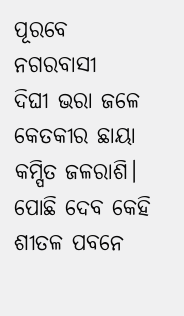ପୂରବେ ନଗରବାସୀ
ଦିଘୀ ଭରା ଜଳେ କେତକୀର ଛାୟା
କମ୍ପିତ ଜଳରାଶି।
ପୋଛି ଦେବ କେହି ଶୀତଳ ପବନେ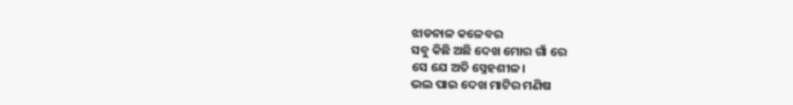ଝାଡନାଳ କଳେବର
ସବୁ କିଛି ଅଛି ଦେଖ ମୋର ଗାଁ ରେ
ସେ ଯେ ଅତି ସ୍ନେହଶୀଳ।
ଭଲ ପାଇ ଦେଖ ମାଟିର ମଣିଷ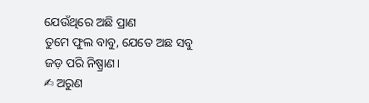ଯେଉଁଥିରେ ଅଛି ପ୍ରାଣ
ତୁମେ ଫୁଲ ବାବୁ, ଯେତେ ଅଛ ସବୁ
ଜଡ଼ ପରି ନିଷ୍ପ୍ରାଣ।
✍ ଅରୁଣ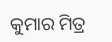କୁମାର ମିତ୍ର